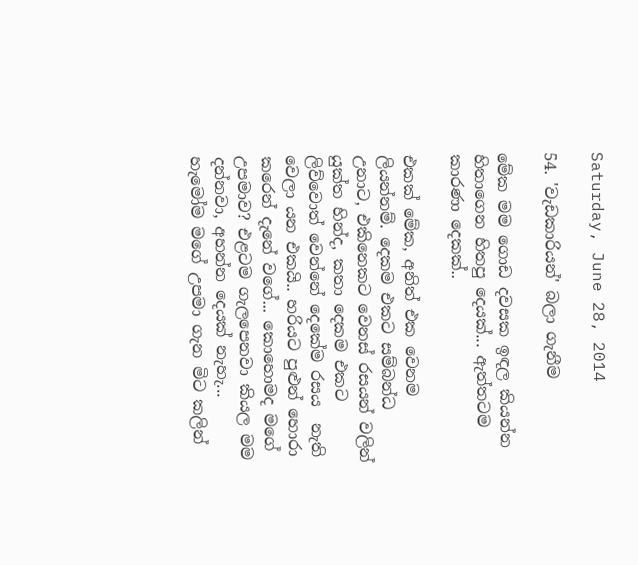Saturday, June 28, 2014

54. 'වැඩකාරියන්' බලා ගැනීම

මේක මම ගොඩ දවසක ඉඳල කියන්න හිතාගෙන හිතපු දෙයක්... ඇත්තටම කාරණා දෙකක්..

එකක් මේක, අනිත් එක වෙනම ලියන්නම්. දෙකම එකට සම්බන්ධ උනාට, එකිනෙකට වෙනස් රසයන් වලින් යුක්ත හින්ද, කතා දෙකම එකට ලිව්වොත් වෙන්නේ දෙකේම රසය  නැති වෙලා යන එකයි.. හරියට පුළුන් හොරා කරෙන් දැනේ වගේ... කොහොමද මගේ උපමාව? එළටම ගැලපෙනවා කියල මම දන්නවා, අහන්න දෙයක් නැහැ... හැමෝම මගේ උපමා ගැන මිට කලින්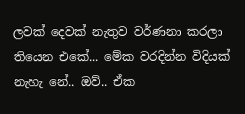ලවක් දෙවක් නැතුව වර්ණනා කරලා තියෙන එකේ... මේක වරදින්න විදියක් නැහැ නේ.. ඔව්.. ඒක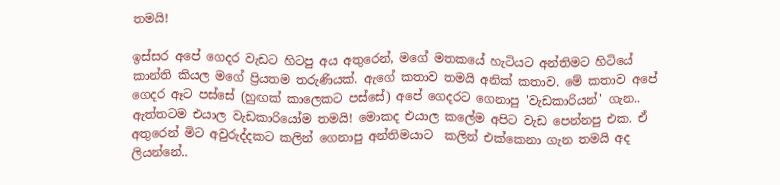තමයි!

ඉස්සර අපේ ගෙදර වැඩට හිටපු අය අතුරෙන්, මගේ මතකයේ හැටියට අන්තිමට හිටියේ කාන්ති කියල මගේ ප්‍රියතම තරුණියක්. ඇගේ කතාව තමයි අනික් කතාව. මේ කතාව අපේ ගෙදර ඈට පස්සේ (හුඟක් කාලෙකට පස්සේ) අපේ ගෙදරට ගෙනාපු 'වැඩකාරියන්' ගැන.. ඇත්තටම එයාල වැඩකාරියෝම තමයි! මොකද එයාල කලේම අපිට වැඩ පෙන්නපු එක. ඒ අතුරෙන් මිට අවුරුද්දකට කලින් ගෙනාපු අන්තිමයාට  කලින් එක්කෙනා ගැන තමයි අද ලියන්නේ..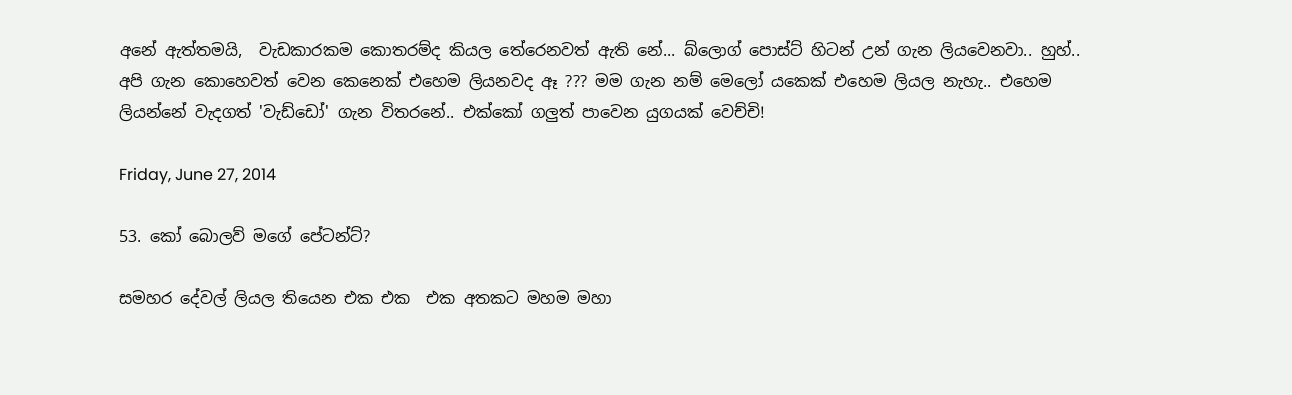අනේ ඇත්තමයි,  වැඩකාරකම කොතරම්ද කියල තේරෙනවත් ඇති නේ... බ්ලොග් පොස්ට් හිටන් උන් ගැන ලියවෙනවා.. හුහ්.. අපි ගැන කොහෙවත් වෙන කෙනෙක් එහෙම ලියනවද ඈ ??? මම ගැන නම් මෙලෝ යකෙක් එහෙම ලියල නැහැ.. එහෙම ලියන්නේ වැදගත් 'වැඩ්ඩෝ' ගැන විතරනේ.. එක්කෝ ගලුත් පාවෙන යුගයක් වෙච්චි!

Friday, June 27, 2014

53. කෝ බොලව් මගේ පේටන්ට්?

සමහර දේවල් ලියල තියෙන එක එක  එක අතකට මහම මහා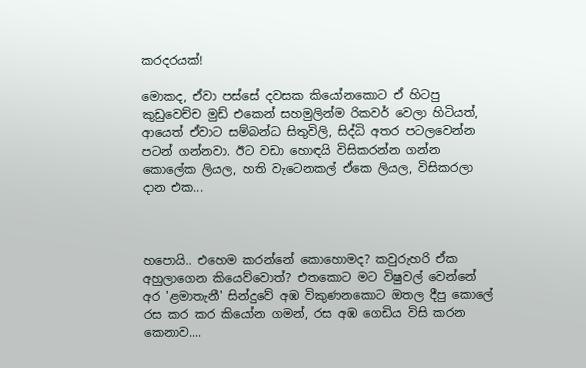කරදරයක්!

මොකද, ඒවා පස්සේ දවසක කියෝනකොට ඒ හිටපු කුඩුවෙච්ච මුඩ් එකෙන් සහමුලින්ම රිකවර් වෙලා හිටියත්, ආයෙත් ඒවාට සම්බන්ධ සිතුවිලි, සිද්ධි අතර පටලවෙන්න පටන් ගන්නවා. ඊට වඩා හොඳයි විසිකරන්න ගන්න කොලේක ලියල, හති වැටෙනකල් ඒකෙ ලියල, විසිකරලා දාන එක...



හපොයි.. එහෙම කරන්නේ කොහොමද? කවුරුහරි ඒක අහුලාගෙන කියෙව්වොත්? එතකොට මට විෂුවල් වෙන්නේ අර 'ළමාතැනී' සින්දුවේ අඹ විකුණනකොට ඔතල දීපු කොලේ රස කර කර කියෝන ගමන්, රස අඹ ගෙඩිය විසි කරන කෙනාව....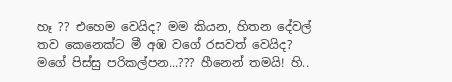හෑ ?? එහෙම වෙයිද? මම කියන, හිතන දේවල් තව කෙනෙක්ට මී අඹ වගේ රසවත් වෙයිද? මගේ පිස්සු පරිකල්පන...??? හීනෙන් තමයි! හි..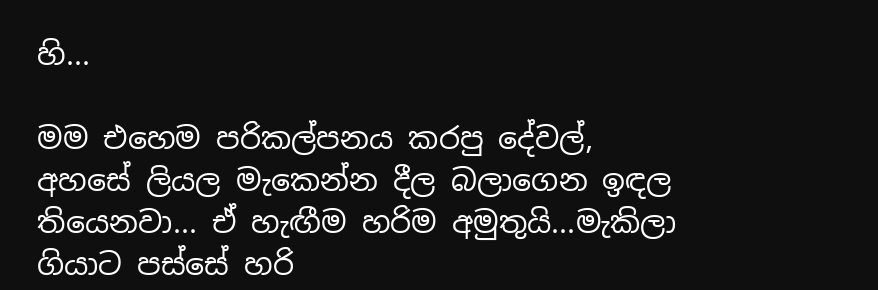හි...

මම එහෙම පරිකල්පනය කරපු දේවල්, අහසේ ලියල මැකෙන්න දීල බලාගෙන ඉඳල තියෙනවා... ඒ හැඟීම හරිම අමුතුයි...මැකිලා ගියාට පස්සේ හරි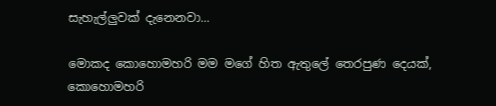සැහැල්ලුවක් දැනෙනවා...

මොකද කොහොමහරි මම මගේ හිත ඇතුලේ තෙරපුණ දෙයක්, කොහොමහරි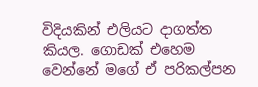විදියකින් එලියට දාගත්ත කියල. ගොඩක් එහෙම වෙන්නේ මගේ ඒ පරිකල්පන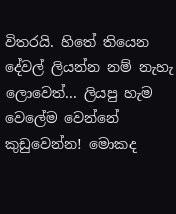විතරයි. හිතේ තියෙන දේවල් ලියන්න නම් නැහැ ලොවෙත්... ලියපු හැම වෙලේම වෙන්නේ කුඩුවෙන්න! මොකද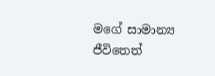මගේ සාමාන්‍ය ජීවිතෙත්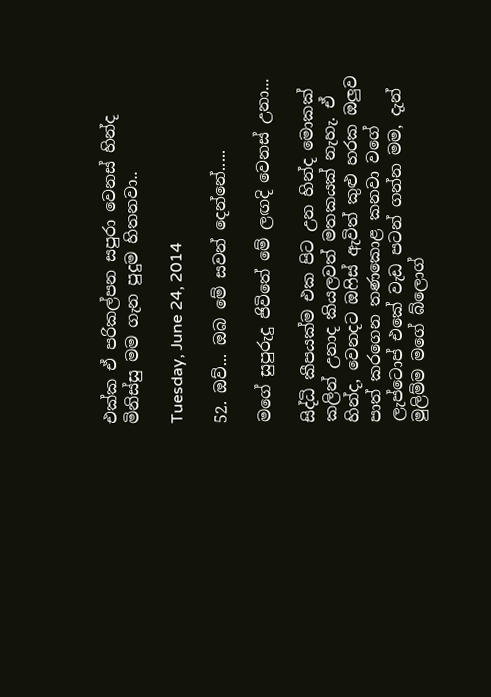එක්ක ඒ පරිකල්පන සපුරා වෙනස් හින්ද මිනිස්සු මම ගැන පුදුම හිතනවා..

Tuesday, June 24, 2014

52. ඔව්... ඔබ මේ සවන් දෙන්නේ.....

මගේ සුපුරුදු ජිවිතේ මේ ලඟදි වෙනස් උනා...

සිද්ධි කීපයක්ම එක පිට උන හින්ද මොකක් කලින් උනාද කියලවත් මතකයක් නැහැ. ඒ හින්ද, වෙනදට ඔෆිස් ඇවිත් කුළු හරක ඔලුව පාත් කරගෙන තණකොළ කනවා වගේ ලැප්ටොප් එකේ වැඩ පටන් ගන්න මම, දැන් මුලිම්ම මගේ බ්ලොග්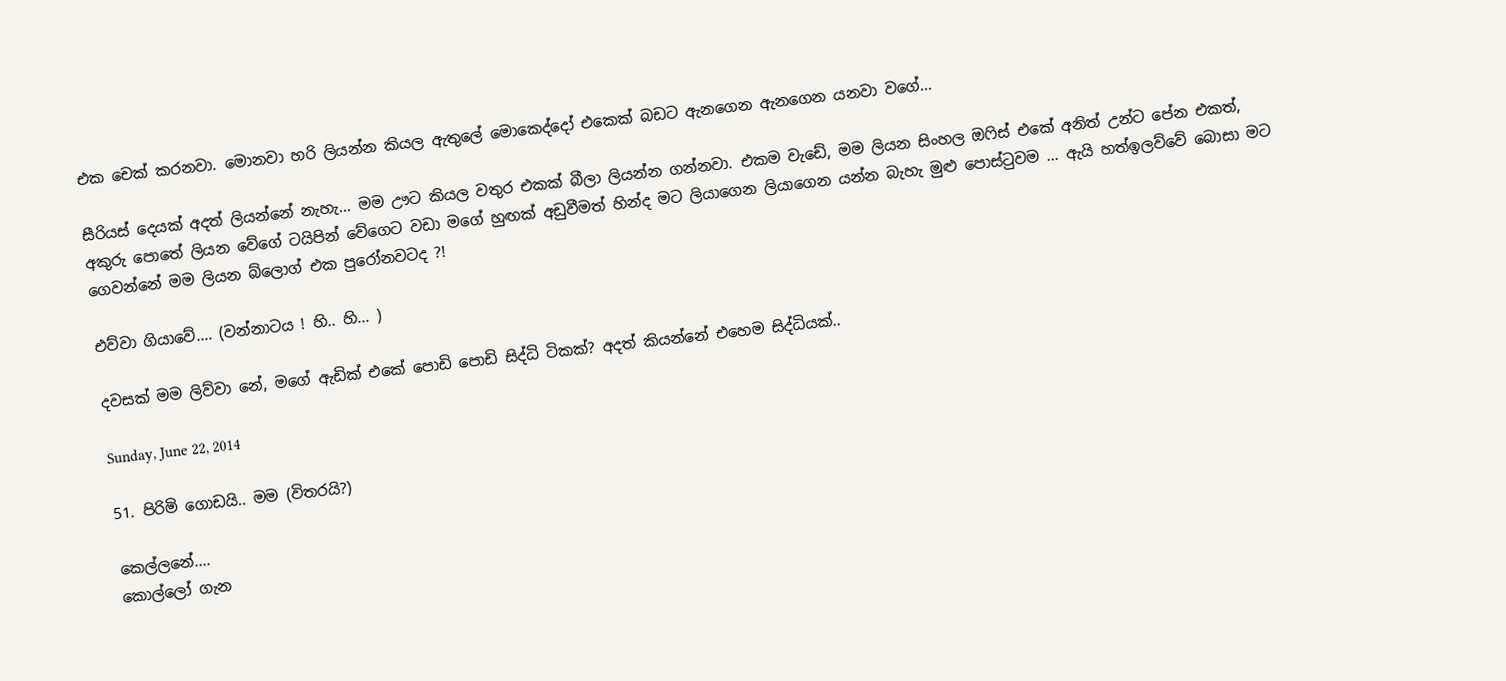එක චෙක් කරනවා. මොනවා හරි ලියන්න කියල ඇතුලේ මොකෙද්දෝ එකෙක් බඩට ඇනගෙන ඇනගෙන යනවා වගේ...

සීරියස් දෙයක් අදත් ලියන්නේ නැහැ... මම ඌට කියල වතුර එකක් බීලා ලියන්න ගන්නවා. එකම වැඩේ, මම ලියන සිංහල ඔෆිස් එකේ අනිත් උන්ට පේන එකත්, අකුරු පොතේ ලියන වේගේ ටයිපින් වේගෙට වඩා මගේ හුඟක් අඩුවීමත් හින්ද මට ලියාගෙන ලියාගෙන යන්න බැහැ මුළු පොස්ටුවම ... ඇයි හත්ඉලව්වේ බොසා මට ගෙවන්නේ මම ලියන බ්ලොග් එක පුරෝනවටද ?!

එව්වා ගියාවේ.... (වන්නාටය ! හි.. හි... )

දවසක් මම ලිව්වා නේ, මගේ ඇඩික් එකේ පොඩි පොඩි සිද්ධි ටිකක්? අදත් කියන්නේ එහෙම සිද්ධියක්..

Sunday, June 22, 2014

51. පිරිමි ගොඩයි.. මම (විතරයි?)

කෙල්ලනේ....
කොල්ලෝ ගැන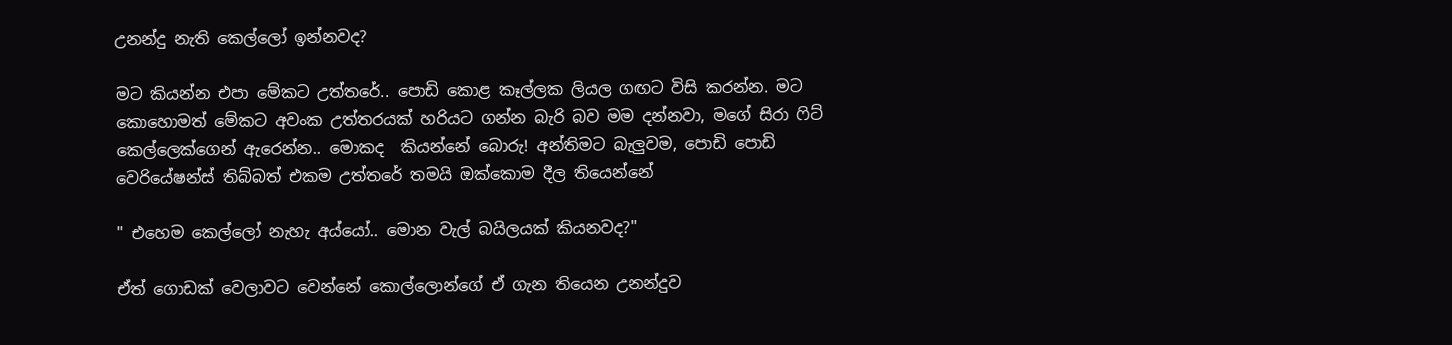උනන්දු නැති කෙල්ලෝ ඉන්නවද?

මට කියන්න එපා මේකට උත්තරේ.. පොඩි කොළ කෑල්ලක ලියල ගඟට විසි කරන්න. මට කොහොමත් මේකට අවංක උත්තරයක් හරියට ගන්න බැරි බව මම දන්නවා, මගේ සිරා ෆිට් කෙල්ලෙක්ගෙන් ඇරෙන්න.. මොකද  කියන්නේ බොරු! අන්තිමට බැලුවම, පොඩි පොඩි වෙරියේෂන්ස් තිබ්බත් එකම උත්තරේ තමයි ඔක්කොම දීල තියෙන්නේ

" එහෙම කෙල්ලෝ නැහැ අය්යෝ.. මොන වැල් බයිලයක් කියනවද?"

ඒත් ගොඩක් වෙලාවට වෙන්නේ කොල්ලොන්ගේ ඒ ගැන තියෙන උනන්දුව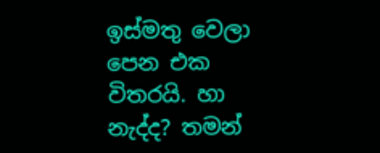ඉස්මතු වෙලා පෙන එක විතරයි. හා නැද්ද? තමන්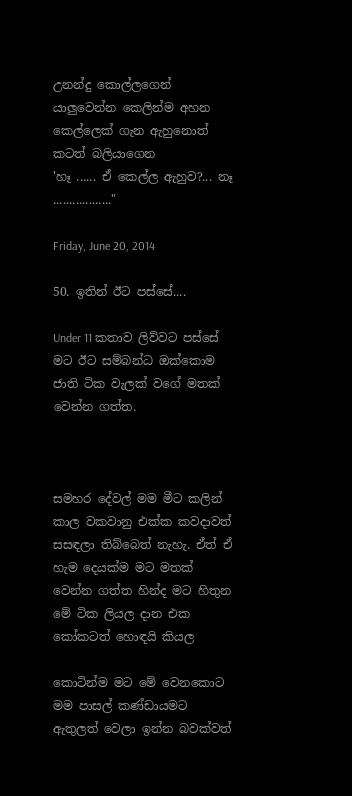උනන්දු කොල්ලගෙන් යාලුවෙන්න කෙලින්ම අහන කෙල්ලෙක් ගැන ඇහුනොත් කටත් බලියාගෙන
'හෑ ...... ඒ කෙල්ල ඇහුව?... නෑ .................."

Friday, June 20, 2014

50. ඉතින් ඊට පස්සේ....

Under 11 කතාව ලිව්වට පස්සේ මට ඊට සම්බන්ධ ඔක්කොම ජාති ටික වැලක් වගේ මතක් වෙන්න ගත්ත.



සමහර දේවල් මම මීට කලින් කාල වකවානු එක්ක කවදාවත් සසඳලා තිබ්බෙත් නැහැ. ඒත් ඒ හැම දෙයක්ම මට මතක් වෙන්න ගත්ත හින්ද මට හිතුන මේ ටික ලියල දාන එක කෝකටත් හොඳයි කියල

කොටින්ම මට මේ වෙනකොට මම පාසල් කණ්ඩායමට ඇතුලත් වෙලා ඉන්න බවක්වත්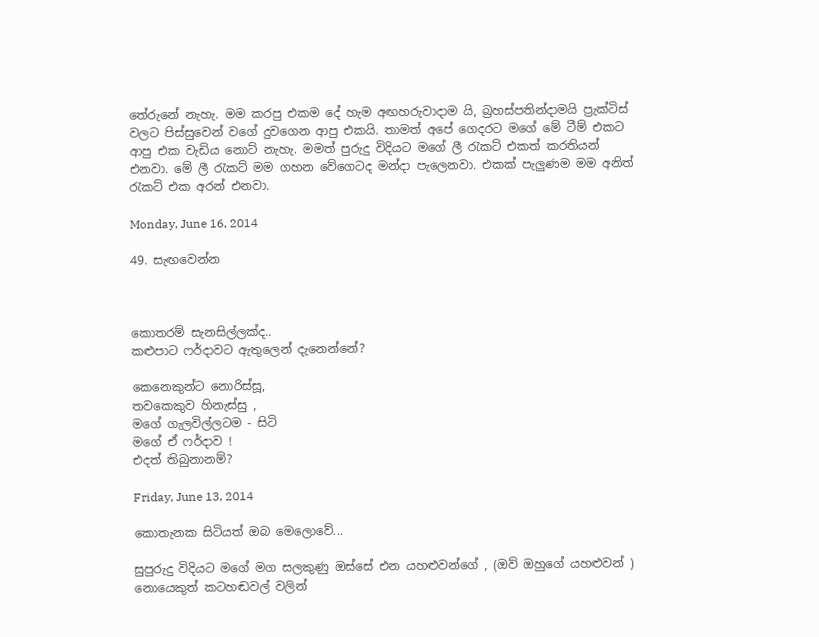තේරුනේ නැහැ. මම කරපු එකම දේ හැම අඟහරුවාදාම යි, බ්‍රහස්පතින්දාමයි ප්‍රැක්ටිස් වලට පිස්සුවෙන් වගේ දුවගෙන ආපු එකයි. තාමත් අපේ ගෙදරට මගේ මේ ටීම් එකට ආපු එක වැඩිය නොට් නැහැ. මමත් පුරුදු විදියට මගේ ලී රැකට් එකත් කරතියන් එනවා. මේ ලී රැකට් මම ගහන වේගෙටද මන්දා පැලෙනවා. එකක් පැලුණම මම අනිත් රැකට් එක අරන් එනවා.

Monday, June 16, 2014

49. සැඟවෙන්න



කොතරම් සැනසිල්ලක්ද..
කළුපාට ෆර්දාවට ඇතුලෙන් දැනෙන්නේ?

කෙනෙකුන්ට නොරිස්සූ,
තවකෙකුව හිනැස්සු ,
මගේ ගැලවිල්ලටම - සිටි
මගේ ඒ ෆර්දාව !
එදත් තිබුනානම්?

Friday, June 13, 2014

කොතැනක සිටියත් ඔබ මෙලොවේ...

සුපුරුදු විදියට මගේ මග සලකුණු ඔස්සේ එන යහළුවන්ගේ , (ඔව් ඔහුගේ යහළුවන් ) නොයෙකුත් කටහඬවල් වලින්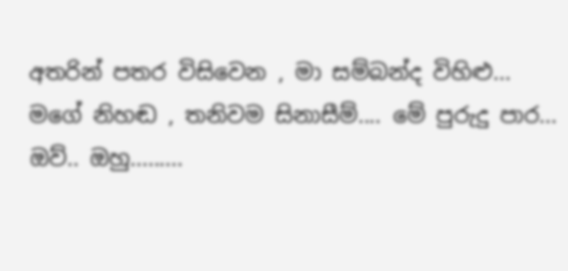අතරින් පතර විසිවෙන , මා සම්බන්ද විහිළු... මගේ නිහඬ , තනිවම සිනාසීම්.... මේ පුරුදු පාර... ඔව්.. ඔහු.........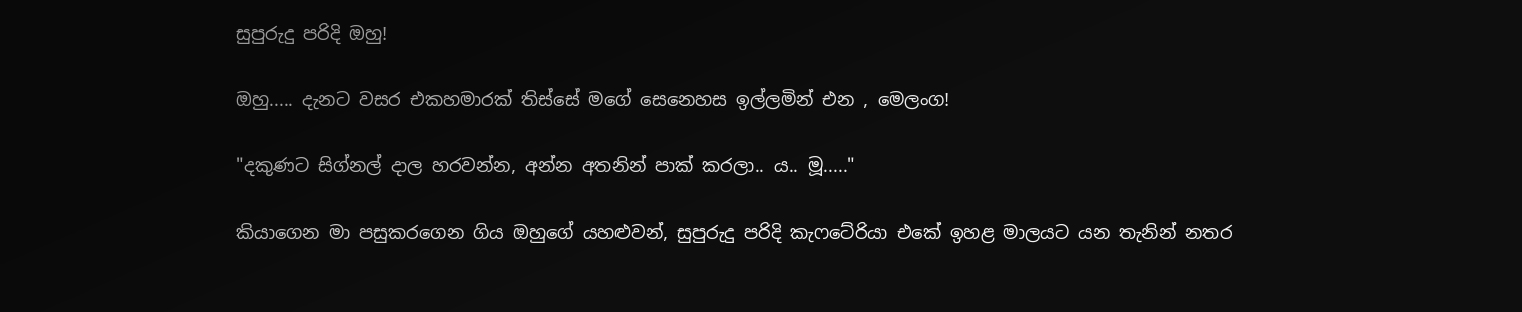සුපුරුදු පරිදි ඔහු!

ඔහු..... දැනට වසර එකහමාරක් තිස්සේ මගේ සෙනෙහස ඉල්ලමින් එන , මෙලංග!

"දකුණට සිග්නල් දාල හරවන්න, අන්න අතනින් පාක් කරලා.. ය.. මූ....."

කියාගෙන මා පසුකරගෙන ගිය ඔහුගේ යහළුවන්, සුපුරුදු පරිදි කැෆටේරියා එකේ ඉහළ මාලයට යන තැනින් නතර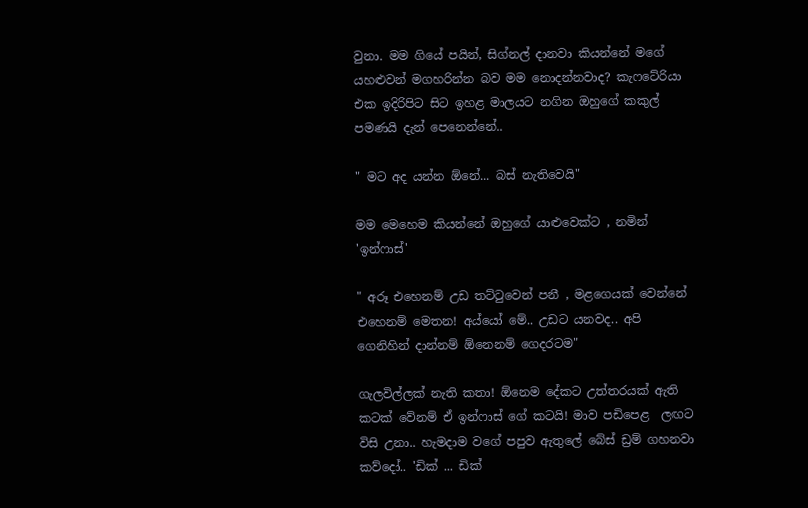වුනා. මම ගියේ පයින්, සිග්නල් දානවා කියන්නේ මගේ යහළුවන් මගහරින්න බව මම නොදන්නවාද? කැෆටේරියා එක ඉදිරිපිට සිට ඉහළ මාලයට නගින ඔහුගේ කකුල් පමණයි දැන් පෙනෙන්නේ..

" මට අද යන්න ඕනේ... බස් නැතිවෙයි"

මම මෙහෙම කියන්නේ ඔහුගේ යාළුවෙක්ට , නමින් 'ඉන්ෆාස්'

" අරූ එහෙනම් උඩ තට්ටුවෙන් පනී , මළගෙයක් වෙන්නේ එහෙනම් මෙතන! අය්යෝ මේ.. උඩට යනවද.. අපි ගෙනිහින් දාන්නම් ඕනෙනම් ගෙදරටම"

ගැලවිල්ලක් නැති කතා! ඕනෙම දේකට උත්තරයක් ඇති කටක් වේනම් ඒ ඉන්ෆාස් ගේ කටයි! මාව පඩිපෙළ  ලඟට විසි උනා.. හැමදාම වගේ පපුව ඇතුලේ බේස් ඩ්‍රම් ගහනවා කව්දෝ.. 'ඩික් ... ඩික්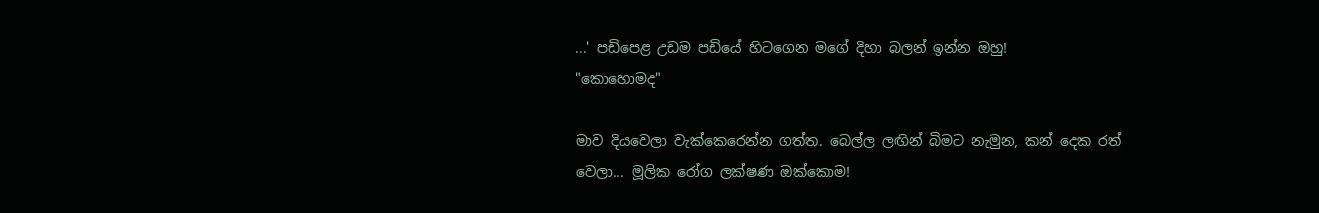...' පඩිපෙළ උඩම පඩියේ හිටගෙන මගේ දිහා බලන් ඉන්න ඔහු!
"කොහොමද"

මාව දියවෙලා වැක්කෙරෙන්න ගත්ත. බෙල්ල ලඟින් බිමට නැමුන, කන් දෙක රත් වෙලා... මූලික රෝග ලක්ෂණ ඔක්කොම!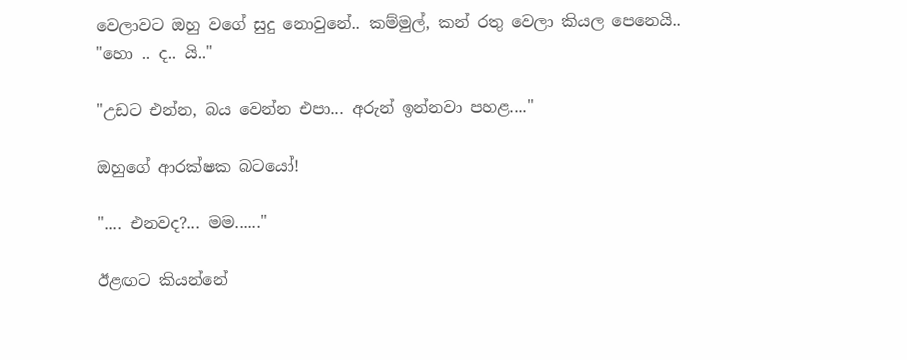වෙලාවට ඔහු වගේ සුදු නොවුනේ.. කම්මුල්, කන් රතු වෙලා කියල පෙනෙයි..
"හො .. ද.. යි.."

"උඩට එන්න, බය වෙන්න එපා... අරුන් ඉන්නවා පහළ...."

ඔහුගේ ආරක්ෂක බටයෝ!

".... එනවද?... මම......"

ඊළඟට කියන්නේ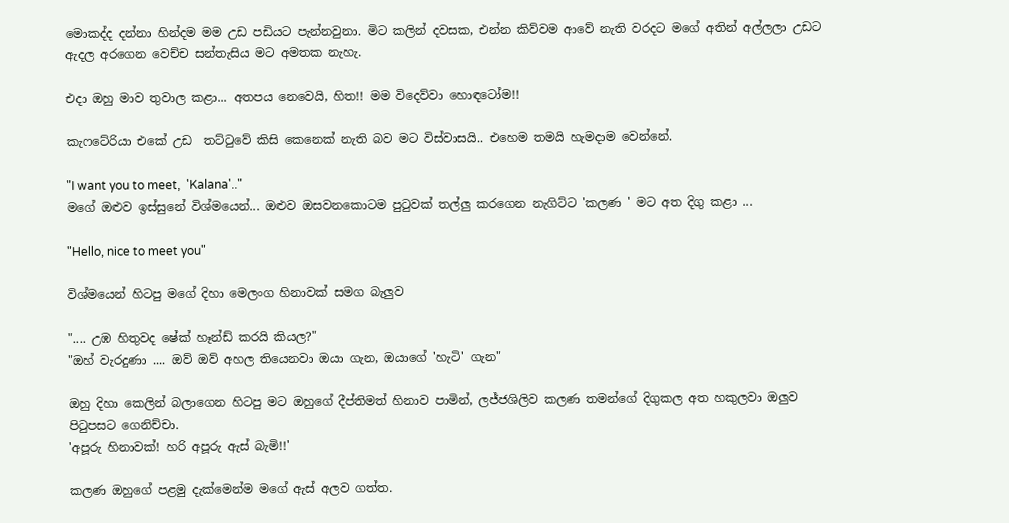මොකද්ද දන්නා හින්දම මම උඩ පඩියට පැන්නවුනා. මිට කලින් දවසක, එන්න කිව්වම ආවේ නැති වරදට මගේ අතින් අල්ලලා උඩට ඇදල අරගෙන වෙච්ච සන්තැසිය මට අමතක නැහැ.

එදා ඔහු මාව තුවාල කළා... අතපය නෙවෙයි, හිත!! මම විදෙව්වා හොඳටෝම!!

කැෆටේරියා එකේ උඩ  තට්ටුවේ කිසි කෙනෙක් නැති බව මට විස්වාසයි.. එහෙම තමයි හැමදාම වෙන්නේ.

"I want you to meet,  'Kalana'.."
මගේ ඔළුව ඉස්සුනේ විශ්මයෙන්... ඔළුව ඔසවනකොටම පුටුවක් තල්ලු කරගෙන නැගිට්ට 'කලණ ' මට අත දිගු කළා ...

"Hello, nice to meet you"

විශ්මයෙන් හිටපු මගේ දිහා මෙලංග හිනාවක් සමග බැලුව

".... උඹ හිතුවද ෂේක් හෑන්ඩ් කරයි කියල?"
"ඔහ් වැරදුණා .... ඔව් ඔව් අහල තියෙනවා ඔයා ගැන, ඔයාගේ 'හැටි' ගැන"

ඔහු දිහා කෙලින් බලාගෙන හිටපු මට ඔහුගේ දීප්තිමත් හිනාව පාමින්, ලජ්ජශිලිව කලණ තමන්ගේ දිගුකල අත හකුලවා ඔලුව පිටුපසට ගෙනිච්චා.
'අපූරු හිනාවක්! හරි අපූරු ඇස් බැමි!!'

කලණ ඔහුගේ පළමු දැක්මෙන්ම මගේ ඇස් අලව ගත්ත.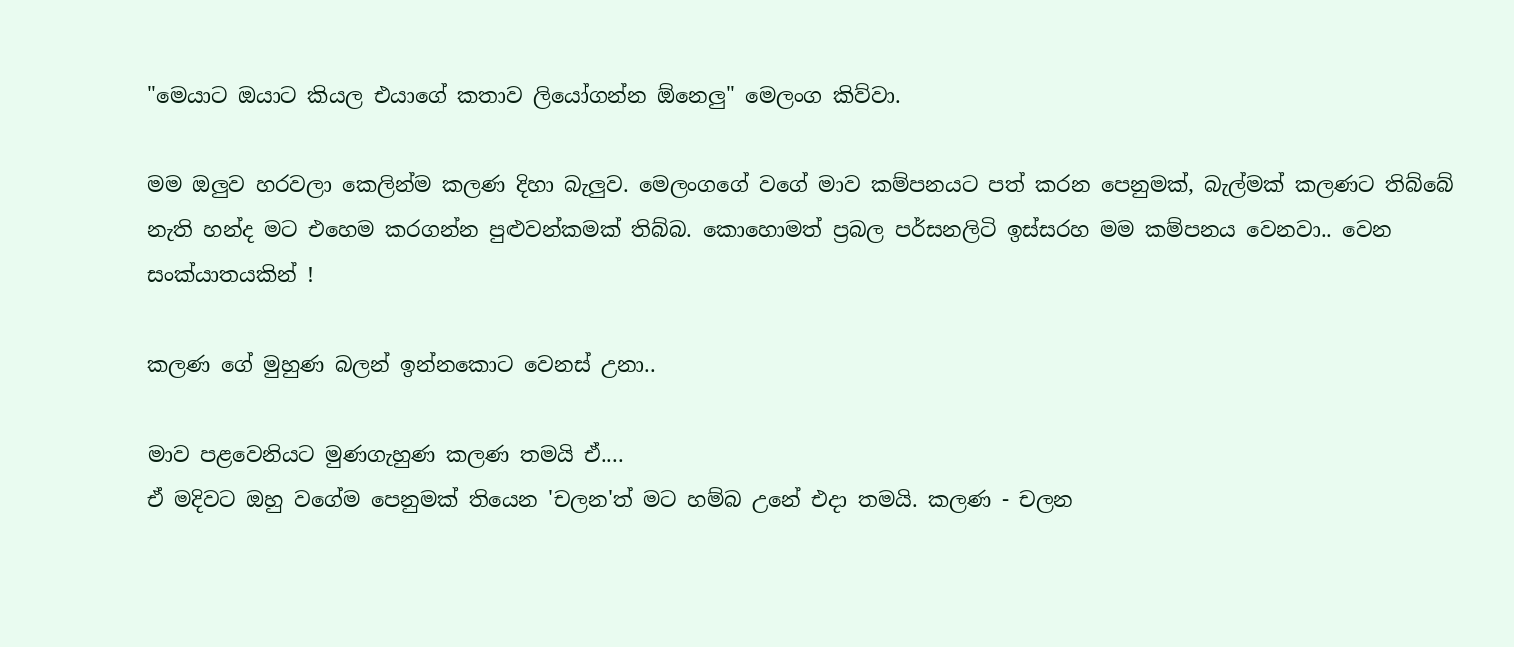"මෙයාට ඔයාට කියල එයාගේ කතාව ලියෝගන්න ඕනෙලු" මෙලංග කිව්වා.

මම ඔලුව හරවලා කෙලින්ම කලණ දිහා බැලුව. මෙලංගගේ වගේ මාව කම්පනයට පත් කරන පෙනුමක්, බැල්මක් කලණට තිබ්බේ නැති හන්ද මට එහෙම කරගන්න පුළුවන්කමක් තිබ්බ. කොහොමත් ප්‍රබල පර්සනලිටි ඉස්සරහ මම කම්පනය වෙනවා.. වෙන සංක්යාතයකින් !

කලණ ගේ මුහුණ බලන් ඉන්නකොට වෙනස් උනා..

මාව පළවෙනියට මුණගැහුණ කලණ තමයි ඒ....
ඒ මදිවට ඔහු වගේම පෙනුමක් තියෙන 'චලන'ත් මට හම්බ උනේ එදා තමයි. කලණ - චලන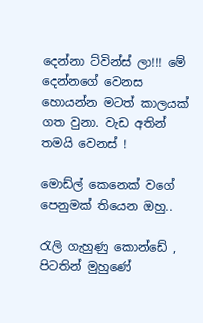දෙන්නා ට්වින්ස් ලා!!! මේ දෙන්නගේ වෙනස හොයන්න මටත් කාලයක් ගත වුනා. වැඩ අතින් තමයි වෙනස් !

මොඩ්ල් කෙනෙක් වගේ පෙනුමක් තියෙන ඔහු..

රැලි ගැහුණු කොන්ඩේ , පිටතින් මුහුණේ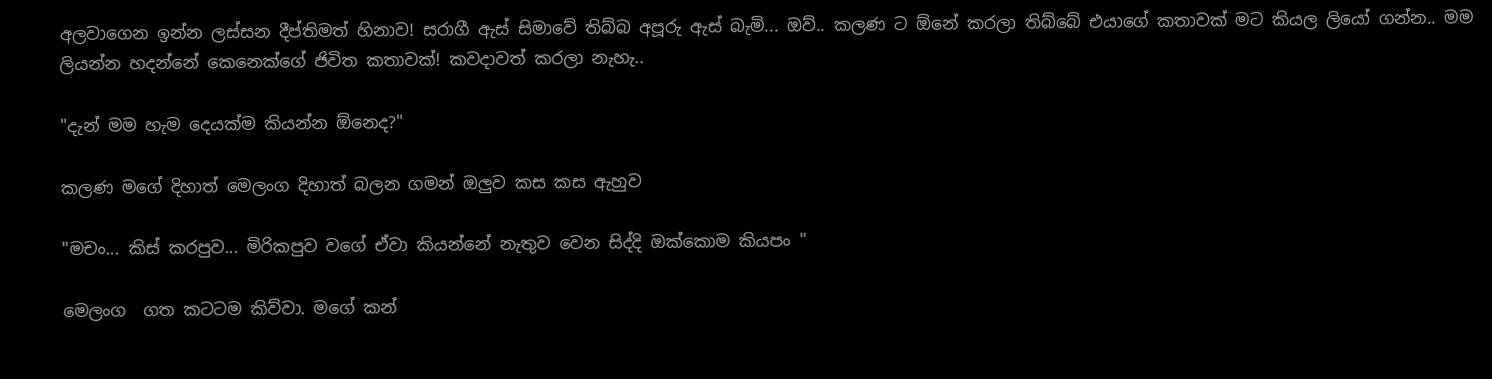අලවාගෙන ඉන්න ලස්සන දීප්තිමත් හිනාව! සරාගී ඇස් සිමාවේ තිබ්බ අපූරු ඇස් බැමි... ඔව්.. කලණ ට ඕනේ කරලා තිබ්බේ එයාගේ කතාවක් මට කියල ලියෝ ගන්න.. මම ලියන්න හදන්නේ කෙනෙක්ගේ ජිවිත කතාවක්! කවදාවත් කරලා නැහැ..

"දැන් මම හැම දෙයක්ම කියන්න ඕනෙද?"

කලණ මගේ දිහාත් මෙලංග දිහාත් බලන ගමන් ඔලුව කස කස ඇහුව

"මචං... කිස් කරපුව... මිරිකපුව වගේ ඒවා කියන්නේ නැතුව වෙන සිද්දි ඔක්කොම කියපං "

මෙලංග  ගත කටටම කිව්වා. මගේ කන්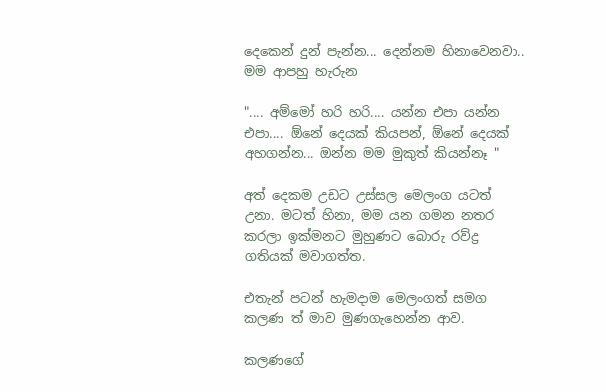දෙකෙන් දුන් පැන්න... දෙන්නම හිනාවෙනවා.. මම ආපහු හැරුන

".... අම්මෝ හරි හරි.... යන්න එපා යන්න එපා.... ඕනේ දෙයක් කියපන්, ඕනේ දෙයක් අහගන්න... ඔන්න මම මුකුත් කියන්නෑ "

අත් දෙකම උඩට උස්සල මෙලංග යටත් උනා. මටත් හිනා, මම යන ගමන නතර කරලා ඉක්මනට මුහුණට බොරු රව්ද්‍ර ගතියක් මවාගත්ත.

එතැන් පටන් හැමදාම මෙලංගත් සමග කලණ ත් මාව මුණගැහෙන්න ආව.

කලණගේ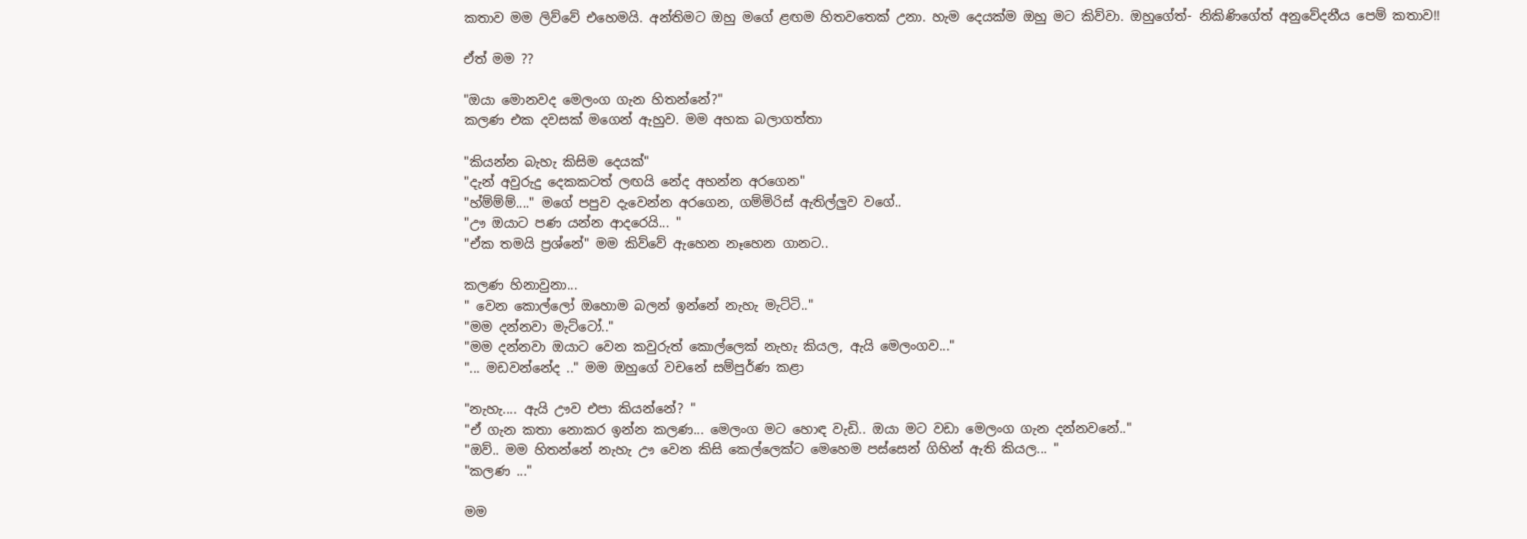කතාව මම ලිව්වේ එහෙමයි. අන්තිමට ඔහු මගේ ළඟම හිතවතෙක් උනා. හැම දෙයක්ම ඔහු මට කිව්වා. ඔහුගේත්- නිකිණිගේත් අනුවේදනීය පෙම් කතාව!!

ඒත් මම ??

"ඔයා මොනවද මෙලංග ගැන හිතන්නේ?"
කලණ එක දවසක් මගෙන් ඇහුව. මම අහක බලාගත්තා

"කියන්න බැහැ කිසිම දෙයක්"
"දැන් අවුරුදු දෙකකටත් ලඟයි නේද අහන්න අරගෙන"
"හ්ම්ම්ම්...." මගේ පපුව දැවෙන්න අරගෙන, ගම්මිරිස් ඇතිල්ලුව වගේ..
"ඌ ඔයාට පණ යන්න ආදරෙයි... "
"ඒක තමයි ප්‍රශ්නේ" මම කිව්වේ ඇහෙන නෑහෙන ගානට..

කලණ හිනාවුනා...
" වෙන කොල්ලෝ ඔහොම බලන් ඉන්නේ නැහැ මැට්ටි.."
"මම දන්නවා මැට්ටෝ.."
"මම දන්නවා ඔයාට වෙන කවුරුත් කොල්ලෙක් නැහැ කියල, ඇයි මෙලංගව..."
"... මඩවන්නේද .." මම ඔහුගේ වචනේ සම්පුර්ණ කළා

"නැහැ.... ඇයි ඌව එපා කියන්නේ? "
"ඒ ගැන කතා නොකර ඉන්න කලණ... මෙලංග මට හොඳ වැඩි.. ඔයා මට වඩා මෙලංග ගැන දන්නවනේ.."
"ඔව්.. මම හිතන්නේ නැහැ ඌ වෙන කිසි කෙල්ලෙක්ට මෙහෙම පස්සෙන් ගිහින් ඇති කියල... "
"කලණ ..."

මම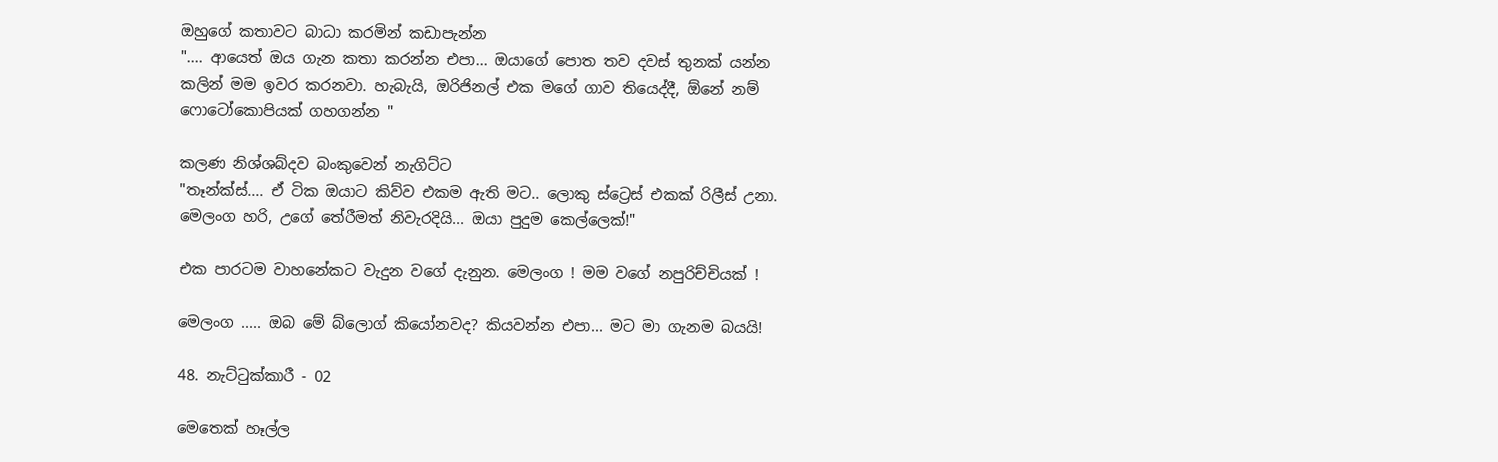ඔහුගේ කතාවට බාධා කරමින් කඩාපැන්න
".... ආයෙත් ඔය ගැන කතා කරන්න එපා... ඔයාගේ පොත තව දවස් තුනක් යන්න කලින් මම ඉවර කරනවා. හැබැයි, ඔරිජිනල් එක මගේ ගාව තියෙද්දී, ඕනේ නම් ෆොටෝකොපියක් ගහගන්න "

කලණ නිශ්ශබ්දව බංකුවෙන් නැගිට්ට
"තෑන්ක්ස්.... ඒ ටික ඔයාට කිව්ව එකම ඇති මට.. ලොකු ස්ට්‍රෙස් එකක් රිලීස් උනා. මෙලංග හරි, උගේ තේරීමත් නිවැරදියි... ඔයා පුදුම කෙල්ලෙක්!"

එක පාරටම වාහනේකට වැදුන වගේ දැනුන. මෙලංග ! මම වගේ නපුරිච්චියක් !

මෙලංග ..... ඔබ මේ බ්ලොග් කියෝනවද? කියවන්න එපා... මට මා ගැනම බයයි!

48. නැට්ටුක්කාරී - 02

මෙතෙක් හෑල්ල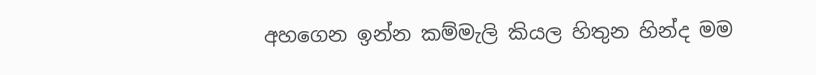අහගෙන ඉන්න කම්මැලි කියල හිතුන හින්ද මම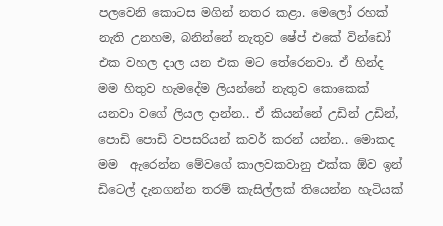පලවෙනි කොටස මගින් නතර කළා. මෙලෝ රහක් නැති උනහම, බනින්නේ නැතුව ෂේප් එකේ වින්ඩෝ එක වහල දාල යන එක මට තේරෙනවා. ඒ හින්ද මම හිතුව හැමදේම ලියන්නේ නැතුව කොකෙක් යනවා වගේ ලියල දාන්න.. ඒ කියන්නේ උඩින් උඩින්, පොඩි පොඩි වපසරියන් කවර් කරන් යන්න.. මොකද මම  ඇරෙන්න මේවගේ කාලවකවානු එක්ක ඕව ඉන් ඩිටෙල් දැනගන්න තරම් කැසිල්ලක් තියෙන්න හැටියක්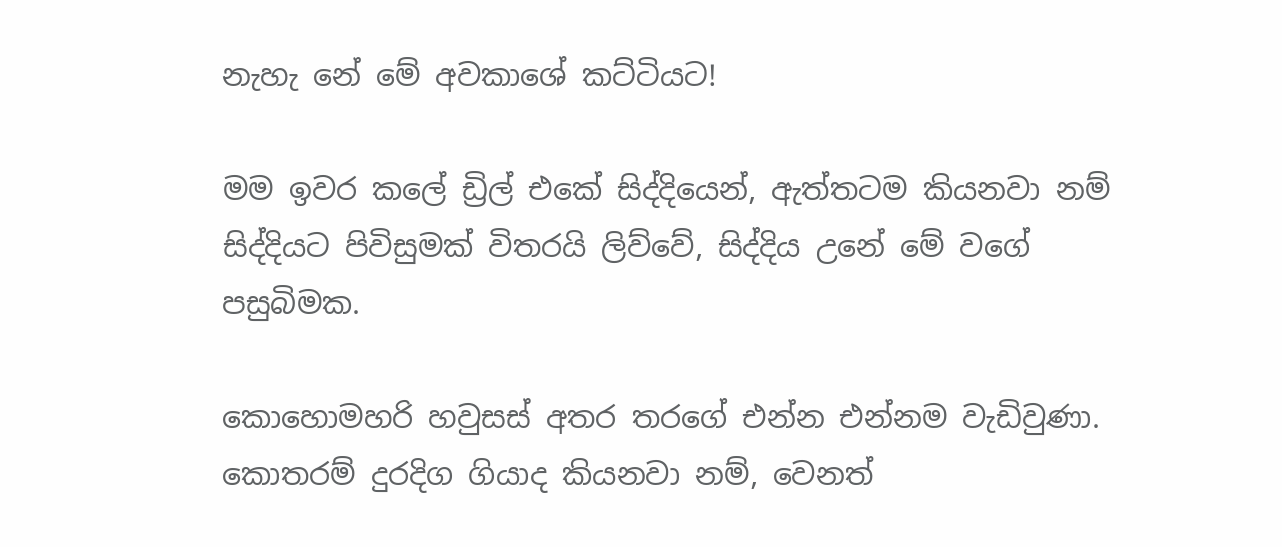නැහැ නේ මේ අවකාශේ කට්ටියට!

මම ඉවර කලේ ඩ්‍රිල් එකේ සිද්දියෙන්, ඇත්තටම කියනවා නම් සිද්දියට පිවිසුමක් විතරයි ලිව්වේ, සිද්දිය උනේ මේ වගේ පසුබිමක.

කොහොමහරි හවුසස් අතර තරගේ එන්න එන්නම වැඩිවුණා. කොතරම් දුරදිග ගියාද කියනවා නම්, වෙනත්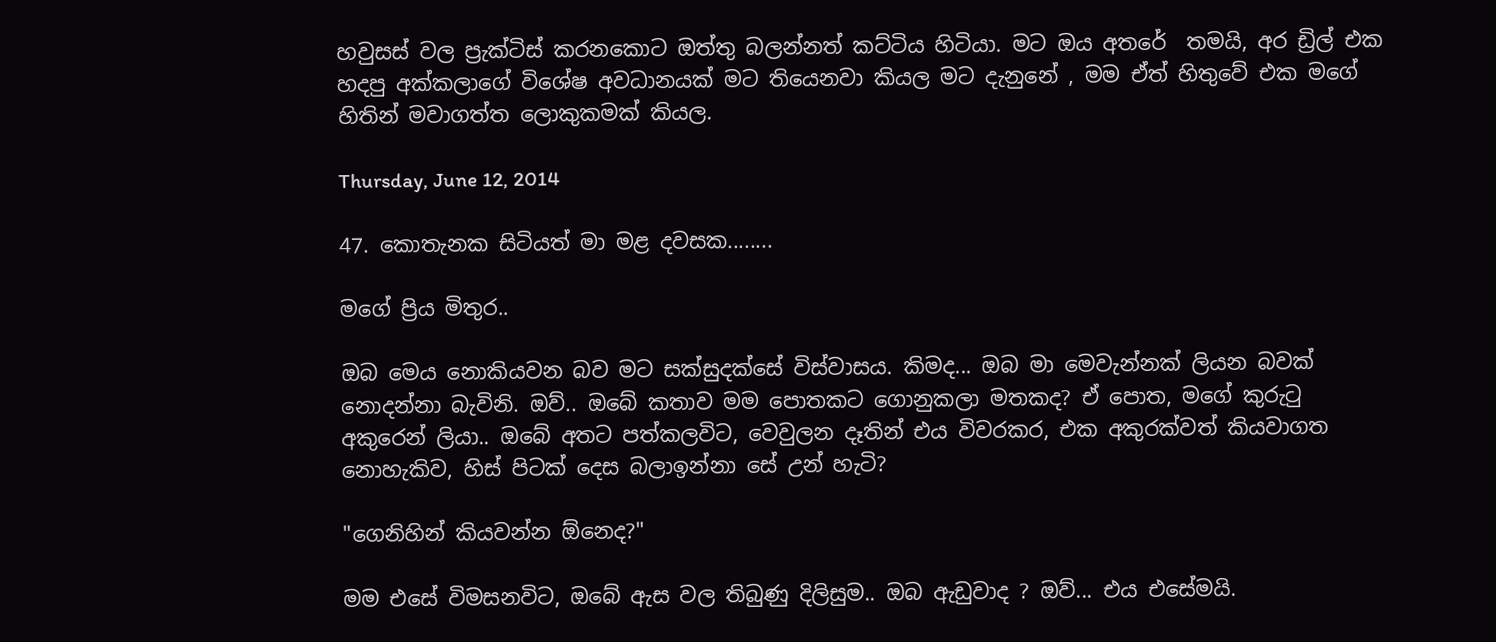හවුසස් වල ප්‍රැක්ටිස් කරනකොට ඔත්තු බලන්නත් කට්ටිය හිටියා. මට ඔය අතරේ  තමයි, අර ඩ්‍රිල් එක හදපු අක්කලාගේ විශේෂ අවධානයක් මට තියෙනවා කියල මට දැනුනේ , මම ඒත් හිතුවේ එක මගේ හිතින් මවාගත්ත ලොකුකමක් කියල.

Thursday, June 12, 2014

47. කොතැනක සිටියත් මා මළ දවසක........

මගේ ප්‍රිය මිතුර..

ඔබ මෙය නොකියවන බව මට සක්සුදක්සේ විස්වාසය. කිමද... ඔබ මා මෙවැන්නක් ලියන බවක් නොදන්නා බැවිනි. ඔව්.. ඔබේ කතාව මම පොතකට ගොනුකලා මතකද? ඒ පොත, මගේ කුරුටු අකුරෙන් ලියා.. ඔබේ අතට පත්කලවිට, වෙවුලන දෑතින් එය විවරකර, එක අකුරක්වත් කියවාගත නොහැකිව, හිස් පිටක් දෙස බලාඉන්නා සේ උන් හැටි?

"ගෙනිහින් කියවන්න ඕනෙද?"

මම එසේ විමසනවිට, ඔබේ ඇස වල තිබුණු දිලිසුම.. ඔබ ඇඩුවාද ? ඔව්... එය එසේමයි.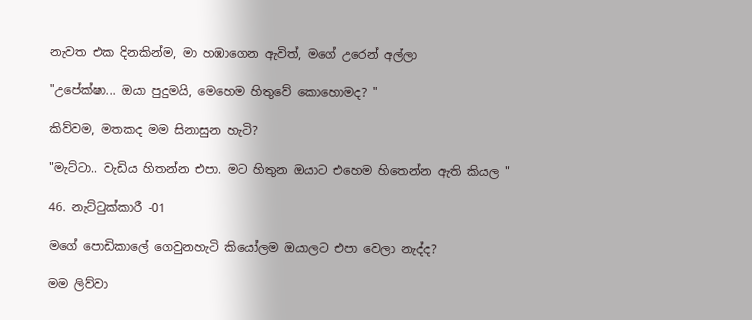නැවත එක දිනකින්ම, මා හඹාගෙන ඇවිත්, මගේ උරෙන් අල්ලා

"උපේක්ෂා... ඔයා පුදුමයි, මෙහෙම හිතුවේ කොහොමද? "

කිව්වම, මතකද මම සිනාසුන හැටි?

"මැට්ටා.. වැඩිය හිතන්න එපා. මට හිතුන ඔයාට එහෙම හිතෙන්න ඇති කියල "

46. නැට්ටුක්කාරී -01

මගේ පොඩිකාලේ ගෙවුනහැටි කියෝලම ඔයාලට එපා වෙලා නැද්ද?

මම ලිව්වා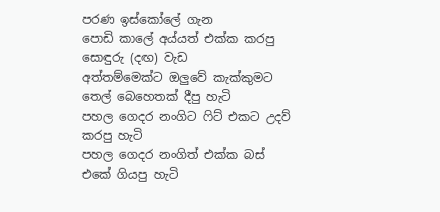පරණ ඉස්කෝලේ ගැන
පොඩි කාලේ අය්යත් එක්ක කරපු සොඳුරු (දඟ) වැඩ
අත්තම්මෙක්ට ඔලුවේ කැක්කුමට තෙල් බෙහෙතක් දීපු හැටි
පහල ගෙදර නංගිට ෆිට් එකට උදව් කරපු හැටි
පහල ගෙදර නංගිත් එක්ක බස් එකේ ගියපු හැටි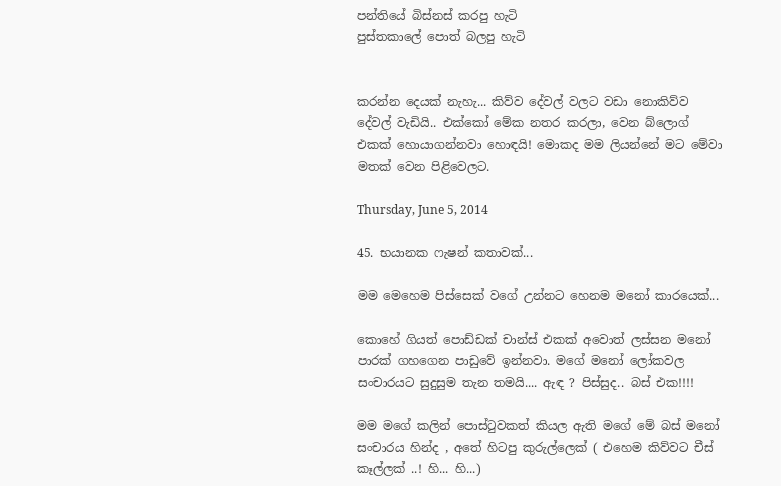පන්තියේ බිස්නස් කරපු හැටි
පුස්තකාලේ පොත් බලපු හැටි


කරන්න දෙයක් නැහැ... කිව්ව දේවල් වලට වඩා නොකිව්ව දේවල් වැඩියි.. එක්කෝ මේක නතර කරලා, වෙන බ්ලොග් එකක් හොයාගන්නවා හොඳයි! මොකද මම ලියන්නේ මට මේවා මතක් වෙන පිළිවෙලට.

Thursday, June 5, 2014

45. භයානක ෆැෂන් කතාවක්...

මම මෙහෙම පිස්සෙක් වගේ උන්නට හෙනම මනෝ කාරයෙක්...

කොහේ ගියත් පොඩ්ඩක් චාන්ස් එකක් අවොත් ලස්සන මනෝ පාරක් ගහගෙන පාඩුවේ ඉන්නවා. මගේ මනෝ ලෝකවල සංචාරයට සුදුසුම තැන තමයි.... ඇඳ ? පිස්සුද.. බස් එක!!!!

මම මගේ කලින් පොස්ටුවකත් කියල ඇති මගේ මේ බස් මනෝ සංචාරය හින්ද , අතේ හිටපු කුරුල්ලෙක් ( එහෙම කිව්වට චීස් කෑල්ලක් ..! හි... හි...)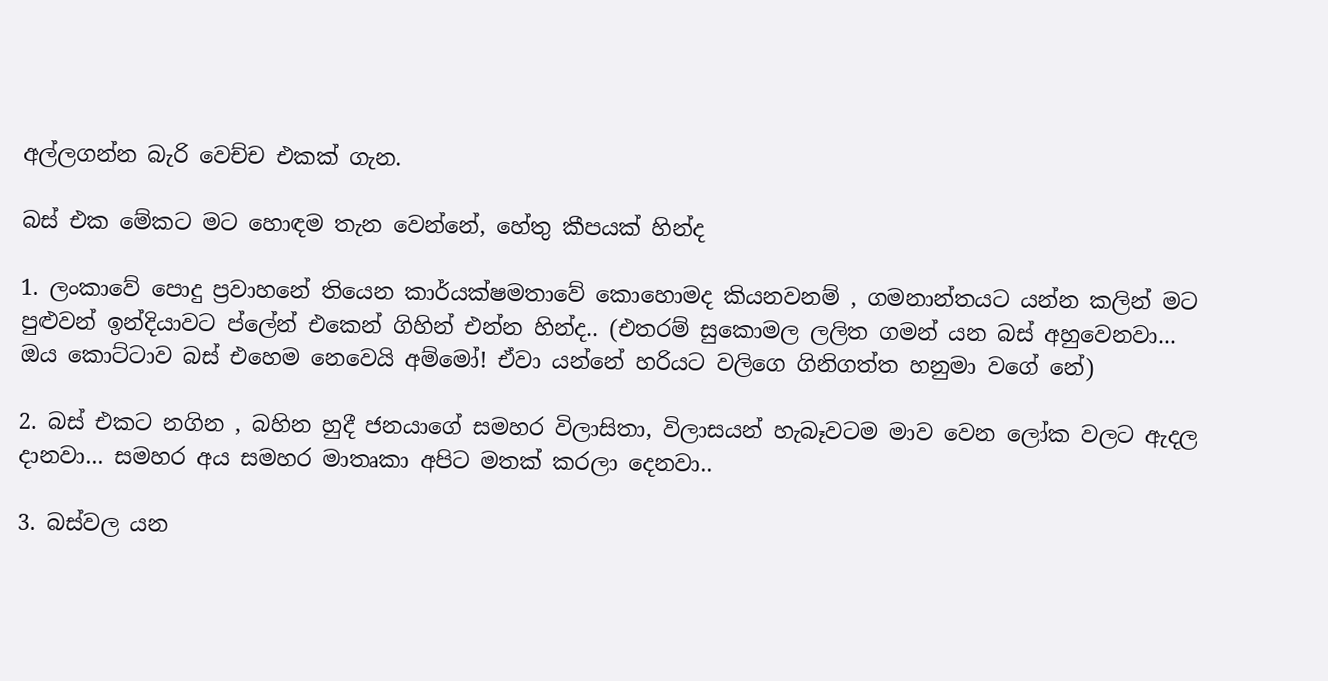අල්ලගන්න බැරි වෙච්ච එකක් ගැන.

බස් එක මේකට මට හොඳම තැන වෙන්නේ, හේතු කීපයක් හින්ද

1. ලංකාවේ පොදු ප්‍රවාහනේ තියෙන කාර්යක්ෂමතාවේ කොහොමද කියනවනම් , ගමනාන්තයට යන්න කලින් මට පුළුවන් ඉන්දියාවට ප්ලේන් එකෙන් ගිහින් එන්න හින්ද.. (එතරම් සුකොමල ලලිත ගමන් යන බස් අහුවෙනවා... ඔය කොට්ටාව බස් එහෙම නෙවෙයි අම්මෝ! ඒවා යන්නේ හරියට වලිගෙ ගිනිගත්ත හනුමා වගේ නේ)

2. බස් එකට නගින , බහින හුදී ජනයාගේ සමහර විලාසිතා, විලාසයන් හැබෑවටම මාව වෙන ලෝක වලට ඇදල දානවා... සමහර අය සමහර මාතෘකා අපිට මතක් කරලා දෙනවා..

3. බස්වල යන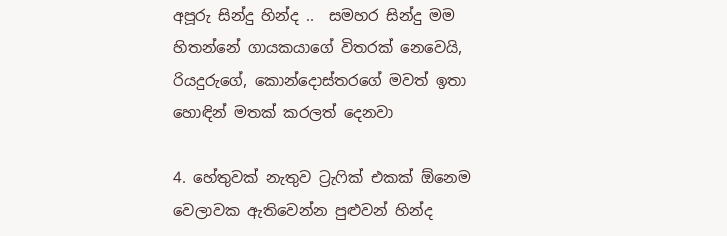අපූරු සින්දු හින්ද ..  සමහර සින්දු මම හිතන්නේ ගායකයාගේ විතරක් නෙවෙයි, රියදුරුගේ, කොන්දොස්තරගේ මවත් ඉතා හොඳින් මතක් කරලත් දෙනවා

4. හේතුවක් නැතුව ට්‍රැෆික් එකක් ඕනෙම වෙලාවක ඇතිවෙන්න පුළුවන් හින්ද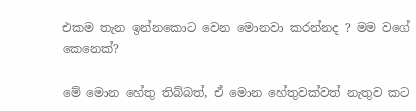එකම තැන ඉන්නකොට වෙන මොනවා කරන්නද ? මම වගේ කෙනෙක්?

මේ මොන හේතු තිබ්බත්, ඒ මොන හේතුවක්වත් නැතුව කට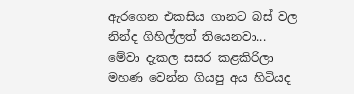ඇරගෙන එකසිය ගානට බස් වල නින්ද ගිහිල්ලත් තියෙනවා... මේවා දැකල සසර කළකිරිලා මහණ වෙන්න ගියපු අය හිටියද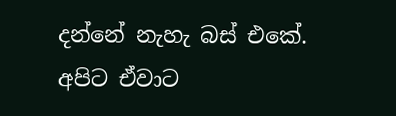දන්නේ නැහැ බස් එකේ. අපිට ඒවාට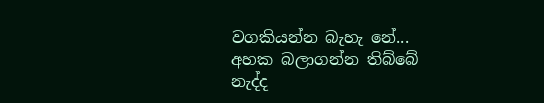වගකියන්න බැහැ නේ... අහක බලාගන්න තිබ්බේ නැද්ද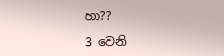හා??

3 වෙනි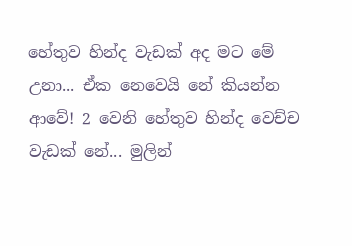හේතුව හින්ද වැඩක් අද මට මේ උනා... ඒක නෙවෙයි නේ කියන්න ආවේ! 2 වෙනි හේතුව හින්ද වෙච්ච වැඩක් නේ... මුලින්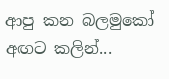ආපු කන බලමුකෝ අඟට කලින්...